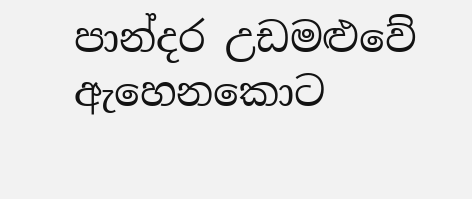පාන්දර උඩමළුවේ ඇහෙනකොට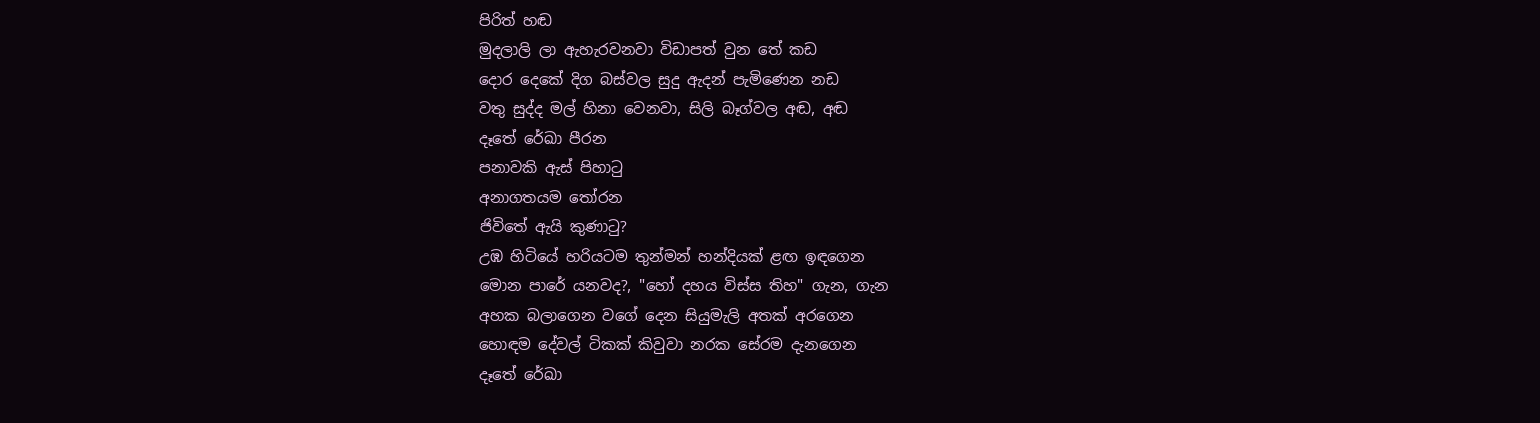පිරිත් හඬ
මුදලාලි ලා ඇහැරවනවා විඩාපත් වුන තේ කඩ
දොර දෙකේ දිග බස්වල සුදු ඇදන් පැමිණෙන නඩ
වතු සුද්ද මල් හිනා වෙනවා, සිලි බෑග්වල අඬ, අඬ
දෑතේ රේඛා පීරන
පනාවකි ඇස් පිහාටු
අනාගතයම තෝරන
ජිවිතේ ඇයි කුණාටු?
උඹ හිටියේ හරියටම තුන්මන් හන්දියක් ළඟ ඉඳගෙන
මොන පාරේ යනවද?, "හෝ දහය විස්ස තිහ" ගැන, ගැන
අහක බලාගෙන වගේ දෙන සියුමැලි අතක් අරගෙන
හොඳම දේවල් ටිකක් කිවුවා නරක සේරම දැනගෙන
දෑතේ රේඛා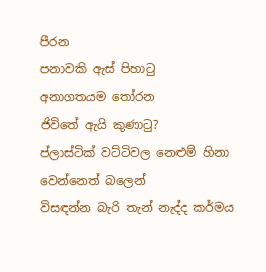පීරන
පනාවකි ඇස් පිහාටු
අනාගතයම තෝරන
ජිවිතේ ඇයි කුණාටු?
ප්ලාස්ටික් වට්ටිවල නෙළුම් හිනා වෙන්නෙත් බලෙන්
විසඳන්න බැරි තැන් නැද්ද කර්මය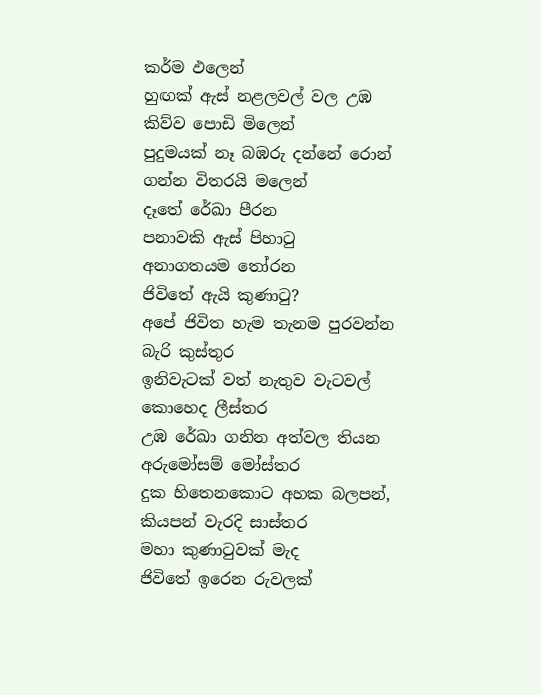කර්ම ඵලෙන්
හුඟක් ඇස් නළලවල් වල උඹ කිව්ව පොඩි මිලෙන්
පුදුමයක් නෑ බඹරු දන්නේ රොන් ගන්න විතරයි මලෙන්
දෑතේ රේඛා පීරන
පනාවකි ඇස් පිහාටු
අනාගතයම තෝරන
ජිවිතේ ඇයි කුණාටු?
අපේ ජිවිත හැම තැනම පුරවන්න බැරි කුස්තුර
ඉනිවැටක් වත් නැතුව වැටවල් කොහෙද ලීස්තර
උඹ රේඛා ගනින අත්වල තියන අරුමෝසම් මෝස්තර
දුක හිතෙනකොට අහක බලපන්, කියපන් වැරදි සාස්තර
මහා කුණාටුවක් මැද
ජිවිතේ ඉරෙන රුවලක්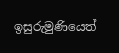ඉසුරුමුණියෙත්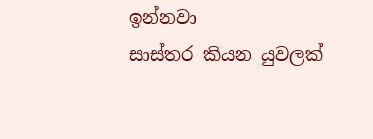ඉන්නවා
සාස්තර කියන යුවලක්